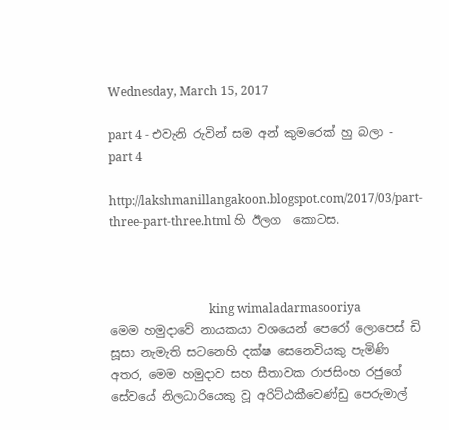Wednesday, March 15, 2017

part 4 - එවැනි රුවින් සම අන් කුමරෙක් හු බලා - part 4

http://lakshmanillangakoon.blogspot.com/2017/03/part-three-part-three.html හි ඊලග  කොටස.



                                 king wimaladarmasooriya
මෙම හමුදාවේ නායකයා වශයෙන් පෙරෝ ලොපෙස් ඩි සූසා නැමැති සටනෙහි දක්ෂ සෙනෙවියකු පැමිණි අතර, මෙම හමුදාව සහ සීතාවක රාජසිංහ රජුගේ සේවයේ නිලධාරියෙකු වූ අරිට්ඨකීවෙණ්ඩු පෙරුමාල්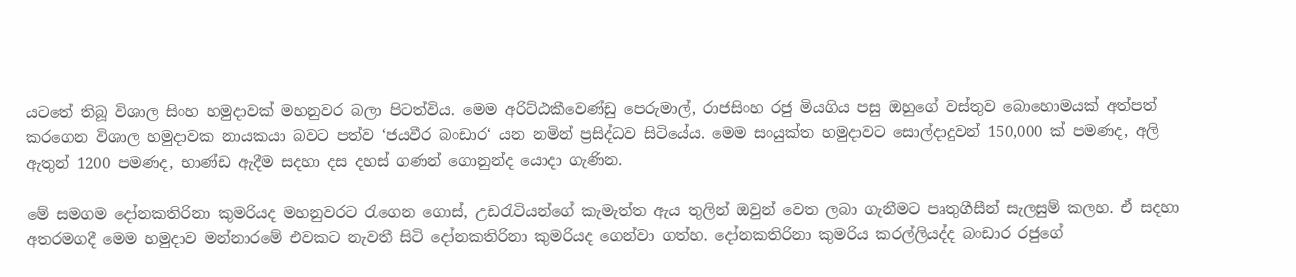යටතේ තිබූ විශාල සිංහ හමුදාවක් මහනුවර බලා පිටත්විය. මෙම අරිට්ඨකීවෙණ්ඩු පෙරුමාල්, රාජසිංහ රජු මියගිය පසු ඔහුගේ වස්තුව බොහොමයක් අත්පත් කරගෙන විශාල හමුදාවක නායකයා බවට පත්ව ‘ජයවීර බංඩාර‘ යන නමින් ප්‍රසිද්ධව සිටියේය. මෙම සංයුක්ත හමුදාවට සොල්දාදුවන් 150,000 ක් පමණද, අලි ඇතුන් 1200 පමණද, භාණ්ඩ ඇදීම සදහා දස දහස් ගණන් ගොනුන්ද යොදා ගැණින.

මේ සමගම දෝනකතිරිනා කුමරියද මහනුවරට රැගෙන ගොස්, උඩරැටියන්ගේ කැමැත්ත ඇය තුලින් ඔවුන් වෙත ලබා ගැනීමට පෘතුගීසීන් සැලසුම් කලහ. ඒ සදහා අතරමගදී මෙම හමුදාව මන්නාරමේ එවකට නැවතී සිටි දෝනකතිරිනා කුමරියද ගෙන්වා ගත්හ. දෝනකතිරිනා කුමරිය කරල්ලියද්ද බංඩාර රජුගේ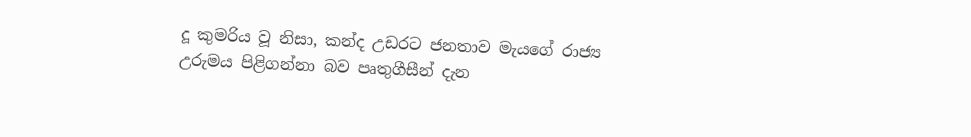දූ කුමරිය වූ නිසා, කන්ද උඩරට ජනතාව මැයගේ රාජ්‍ය උරුමය පිළිගන්නා බව පෘතුගීසීන් දැන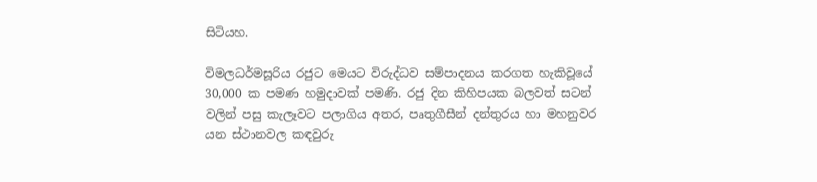සිටියහ.

විමලධර්මසූරිය රජුට මෙයට විරුද්ධව සම්පාදනය කරගත හැකිවූයේ 30,000 ක පමණ හමුදාවක් පමණි. රජු දින කිහිපයක බලවත් සටන් වලින් පසු කැලෑවට පලාගිය අතර, පෘතුගීසීන් දන්තුරය හා මහනුවර යන ස්ථානවල කඳවුරු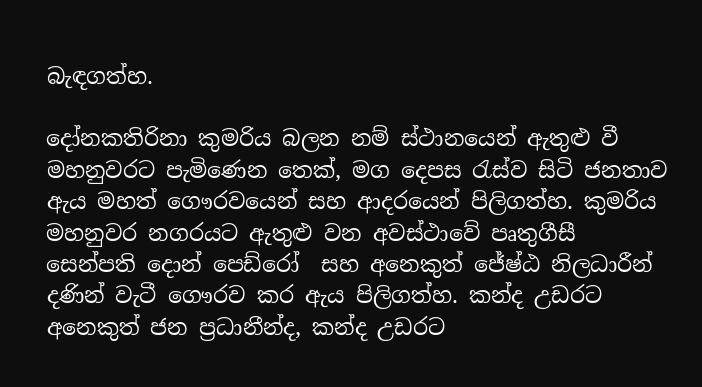බැඳගත්හ.

දෝනකතිරිනා කුමරිය බලන නම් ස්ථානයෙන් ඇතුළු වී මහනුවරට පැමිණෙන තෙක්, මග දෙපස රැස්ව සිටි ජනතාව ඇය මහත් ගෞරවයෙන් සහ ආදරයෙන් පිලිගත්හ. කුමරිය මහනුවර නගරයට ඇතුළු වන අවස්ථාවේ පෘතුගීසී සෙන්පති දොන් පෙඩ්රෝ  සහ අනෙකුත් ජේෂ්ඨ නිලධාරීන් දණින් වැටී ගෞරව කර ඇය පිලිගත්හ. කන්ද උඩරට අනෙකුත් ජන ප්‍රධානීන්ද, කන්ද උඩරට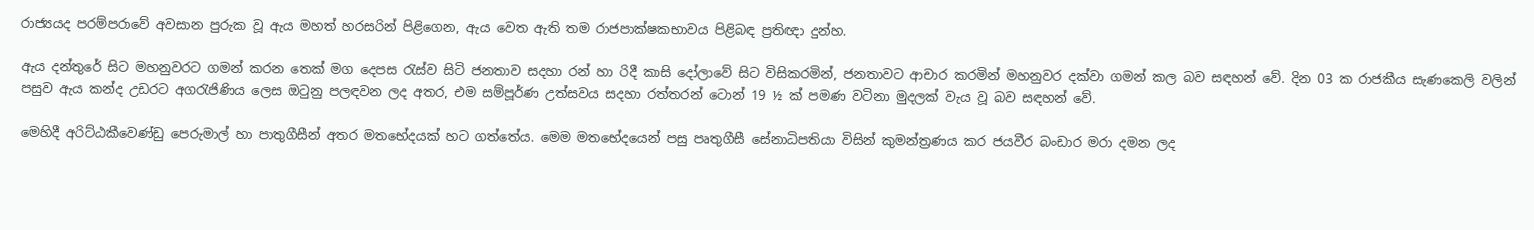රාජ්‍යයද පරම්පරාවේ අවසාන පුරුක වූ ඇය මහත් හරසරින් පිළිගෙන, ඇය වෙත ඇති තම රාජපාක්ෂකභාවය පිළිබඳ ප්‍රතිඥා දුන්හ.

ඇය දන්තුරේ සිට මහනුවරට ගමන් කරන තෙක් මග දෙපස රැස්ව සිටි ජනතාව සදහා රන් හා රිදී කාසි දෝලාවේ සිට විසිකරමින්, ජනතාවට ආචාර කරමින් මහනුවර දක්වා ගමන් කල බව සඳහන් වේ. දින 03 ක රාජකීය සැණකෙලි වලින් පසුව ඇය කන්ද උඩරට අගරැජිණිය ලෙස ඔටුනු පලඳවන ලද අතර, එම සම්පූර්ණ උත්සවය සදහා රත්තරන් ටොන් 19 ½ ක් පමණ වටිනා මුදලක් වැය වූ බව සඳහන් වේ.

මෙහිදී අරිට්ඨකීවෙණ්ඩු පෙරුමාල් හා පාතුගීසීන් අතර මතභේදයක් හට ගත්තේය. මෙම මතභේදයෙන් පසු පෘතුගීසී සේනාධිපතියා විසින් කුමන්ත්‍රණය කර ජයවීර බංඩාර මරා දමන ලද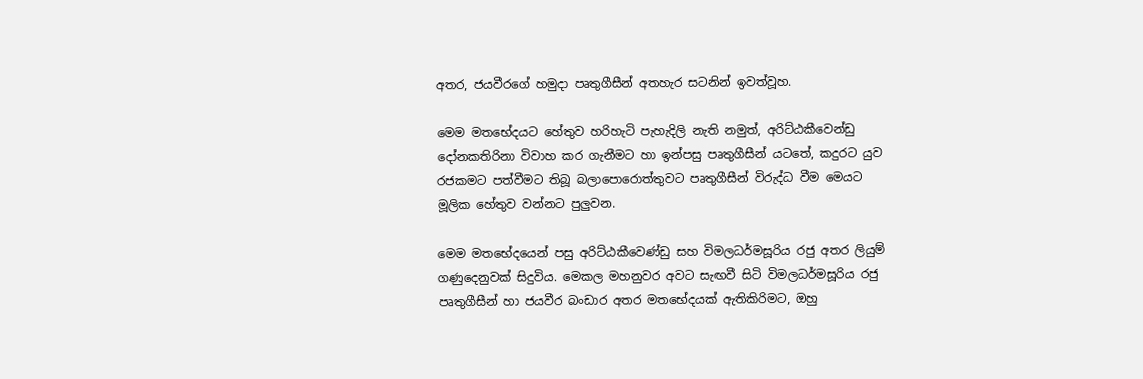අතර, ජයවීරගේ හමුදා පෘතුගීසීන් අතහැර සටනින් ඉවත්වූහ.

මෙම මතභේදයට හේතුව හරිහැටි පැහැදිලි නැති නමුත්, අරිට්ඨකීවෙන්ඩු දෝනකතිරිනා විවාහ කර ගැනීමට හා ඉන්පසු පෘතුගීසීන් යටතේ, කදුරට යුව රජකමට පත්වීමට තිබූ බලාපොරොත්තුවට පෘතුගීසීන් විරුද්ධ වීම මෙයට මූලික හේතුව වන්නට පුලුවන.

මෙම මතභේදයෙන් පසු අරිට්ඨකීවෙණ්ඩු සහ විමලධර්මසූරිය රජු අතර ලියුම් ගණුදෙනුවක් සිදුවිය. මෙකල මහනුවර අවට සැඟවී සිටි විමලධර්මසූරිය රජු පෘතුගීසීන් හා ජයවීර බංඩාර අතර මතභේදයක් ඇතිකිරිමට, ඔහු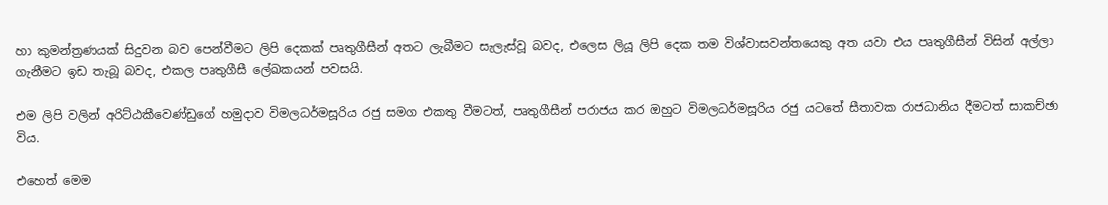හා කුමන්ත්‍රණයක් සිදුවන බව පෙන්වීමට ලිපි දෙකක් පෘතුගීසීන් අතට ලැබීමට සැලැස්වූ බවද, එලෙස ලියූ ලිපි දෙක තම විශ්වාසවන්තයෙකු අත යවා එය පෘතුගීසීන් විසින් අල්ලා ගැනීමට ඉඩ තැබූ බවද, එකල පෘතුගීසී ලේඛකයන් පවසයි.

එම ලිපි වලින් අරිට්ඨකීවෙණ්ඩුගේ හමුදාව විමලධර්මසූරිය රජු සමග එකතු වීමටත්, පෘතුගීසීන් පරාජය කර ඔහුට විමලධර්මසූරිය රජු යටතේ සීතාවක රාජධානිය දීමටත් සාකච්ඡා විය.

එහෙත් මෙම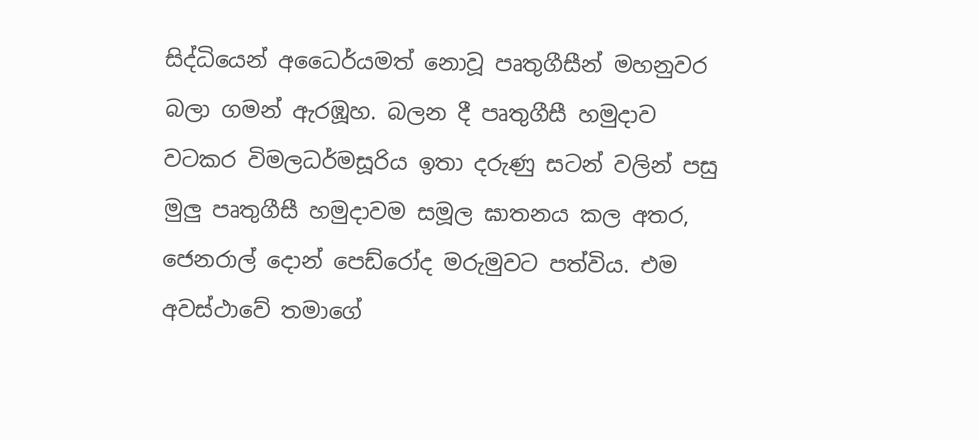සිද්ධියෙන් අධෛර්යමත් නොවූ පෘතුගීසීන් මහනුවර බලා ගමන් ඇරඹූහ. බලන දී පෘතුගීසී හමුදාව වටකර විමලධර්මසූරිය ඉතා දරුණු සටන් වලින් පසු මුලු පෘතුගීසී හමුදාවම සමූල ඝාතනය කල අතර, ජෙනරාල් දොන් පෙඩ්රෝද මරුමුවට පත්විය. එම අවස්ථාවේ තමාගේ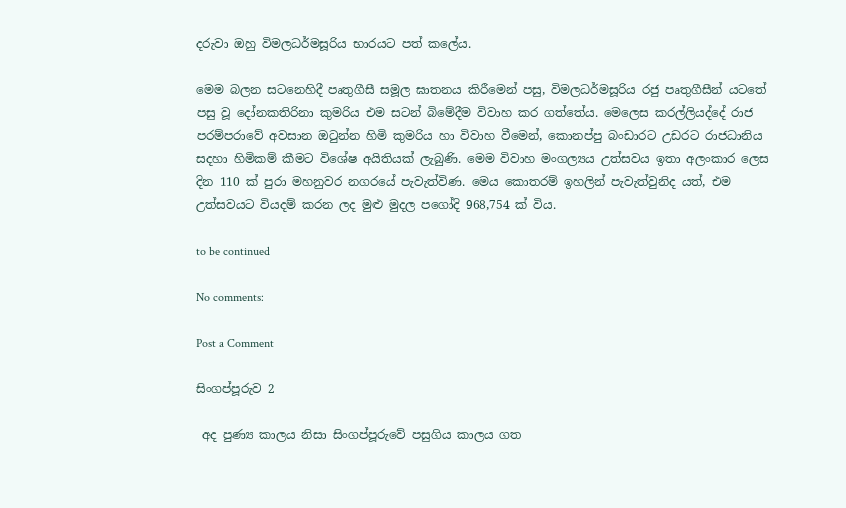දරුවා ඔහු විමලධර්මසූරිය භාරයට පත් කලේය.

මෙම බලන සටනෙහිදී පෘතුගීසී සමූල ඝාතනය කිරීමෙන් පසු, විමලධර්මසූරිය රජු පෘතුගීසීන් යටතේ පසු වූ දෝනකතිරිනා කුමරිය එම සටන් බිමේදීම විවාහ කර ගත්තේය. මෙලෙස කරල්ලියද්දේ රාජ පරම්පරාවේ අවසාන ඔටුන්න හිමි කුමරිය හා විවාහ වීමෙන්, කොනප්පු බංඩාරට උඩරට රාජධානිය සදහා හිමිකම් කීමට විශේෂ අයිතියක් ලැබුණි. මෙම විවාහ මංගල්‍යය උත්සවය ඉතා අලංකාර ලෙස දින 110 ක් පුරා මහනුවර නගරයේ පැවැත්විණ. මෙය කොතරම් ඉහලින් පැවැත්වුනිද යත්, එම උත්සවයට වියදම් කරන ලද මුළු මුදල පගෝදි 968,754 ක් විය.

to be continued

No comments:

Post a Comment

සිංගප්පූරුව 2

 අද පුණ්‍ය කාලය නිසා සිංගප්පූරුවේ පසුගිය කාලය ගත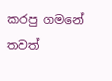කරපු ගමනේ තවත්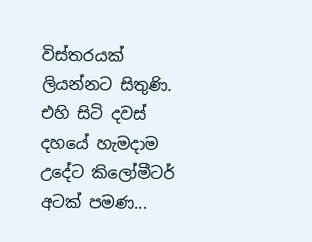විස්තරයක් ලියන්නට සිතුණි.  එහි සිටි දවස් දහයේ හැමදාම උදේට කිලෝමීටර් අටක් පමණ...